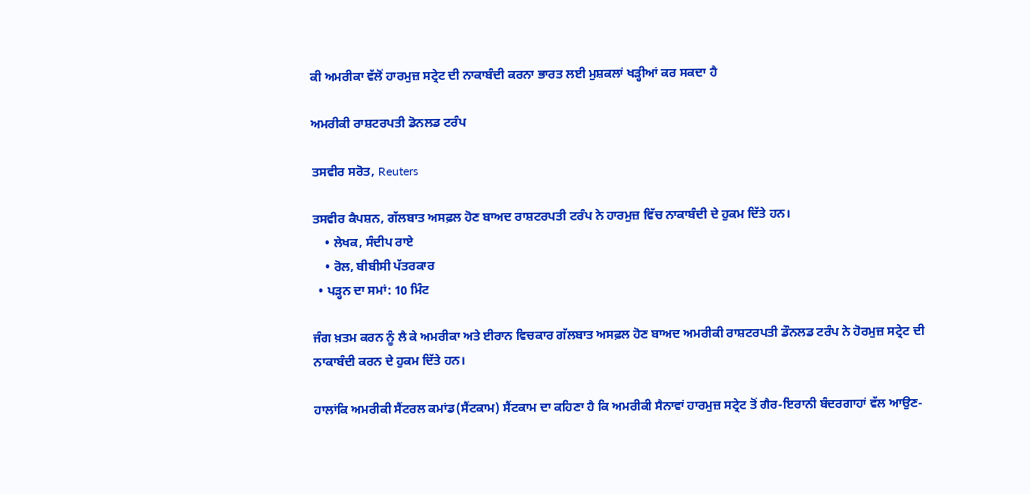ਕੀ ਅਮਰੀਕਾ ਵੱਲੋਂ ਹਾਰਮੁਜ਼ ਸਟ੍ਰੇਟ ਦੀ ਨਾਕਾਬੰਦੀ ਕਰਨਾ ਭਾਰਤ ਲਈ ਮੁਸ਼ਕਲਾਂ ਖੜ੍ਹੀਆਂ ਕਰ ਸਕਦਾ ਹੈ

ਅਮਰੀਕੀ ਰਾਸ਼ਟਰਪਤੀ ਡੋਨਲਡ ਟਰੰਪ

ਤਸਵੀਰ ਸਰੋਤ, Reuters

ਤਸਵੀਰ ਕੈਪਸ਼ਨ, ਗੱਲਬਾਤ ਅਸਫ਼ਲ ਹੋਣ ਬਾਅਦ ਰਾਸ਼ਟਰਪਤੀ ਟਰੰਪ ਨੇ ਹਾਰਮੁਜ਼ ਵਿੱਚ ਨਾਕਾਬੰਦੀ ਦੇ ਹੁਕਮ ਦਿੱਤੇ ਹਨ।
    • ਲੇਖਕ, ਸੰਦੀਪ ਰਾਏ
    • ਰੋਲ, ਬੀਬੀਸੀ ਪੱਤਰਕਾਰ
  • ਪੜ੍ਹਨ ਦਾ ਸਮਾਂ: 10 ਮਿੰਟ

ਜੰਗ ਖ਼ਤਮ ਕਰਨ ਨੂੰ ਲੈ ਕੇ ਅਮਰੀਕਾ ਅਤੇ ਈਰਾਨ ਵਿਚਕਾਰ ਗੱਲਬਾਤ ਅਸਫ਼ਲ ਹੋਣ ਬਾਅਦ ਅਮਰੀਕੀ ਰਾਸ਼ਟਰਪਤੀ ਡੌਨਲਡ ਟਰੰਪ ਨੇ ਹੋਰਮੁਜ਼ ਸਟ੍ਰੇਟ ਦੀ ਨਾਕਾਬੰਦੀ ਕਰਨ ਦੇ ਹੁਕਮ ਦਿੱਤੇ ਹਨ।

ਹਾਲਾਂਕਿ ਅਮਰੀਕੀ ਸੈਂਟਰਲ ਕਮਾਂਡ(ਸੈਂਟਕਾਮ) ਸੈਂਟਕਾਮ ਦਾ ਕਹਿਣਾ ਹੈ ਕਿ ਅਮਰੀਕੀ ਸੈਨਾਵਾਂ ਹਾਰਮੁਜ਼ ਸਟ੍ਰੇਟ ਤੋਂ ਗੈਰ-ਇਰਾਨੀ ਬੰਦਰਗਾਹਾਂ ਵੱਲ ਆਉਣ-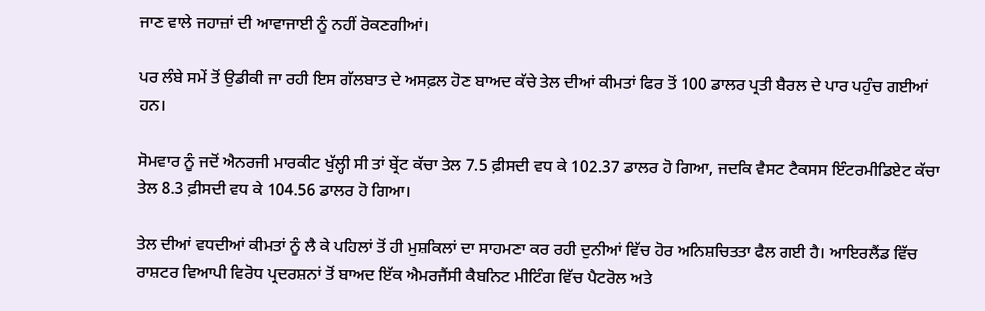ਜਾਣ ਵਾਲੇ ਜਹਾਜ਼ਾਂ ਦੀ ਆਵਾਜਾਈ ਨੂੰ ਨਹੀਂ ਰੋਕਣਗੀਆਂ।

ਪਰ ਲੰਬੇ ਸਮੇਂ ਤੋਂ ਉਡੀਕੀ ਜਾ ਰਹੀ ਇਸ ਗੱਲਬਾਤ ਦੇ ਅਸਫ਼ਲ ਹੋਣ ਬਾਅਦ ਕੱਚੇ ਤੇਲ ਦੀਆਂ ਕੀਮਤਾਂ ਫਿਰ ਤੋਂ 100 ਡਾਲਰ ਪ੍ਰਤੀ ਬੈਰਲ ਦੇ ਪਾਰ ਪਹੁੰਚ ਗਈਆਂ ਹਨ।

ਸੋਮਵਾਰ ਨੂੰ ਜਦੋਂ ਐਨਰਜੀ ਮਾਰਕੀਟ ਖੁੱਲ੍ਹੀ ਸੀ ਤਾਂ ਬ੍ਰੇਂਟ ਕੱਚਾ ਤੇਲ 7.5 ਫ਼ੀਸਦੀ ਵਧ ਕੇ 102.37 ਡਾਲਰ ਹੋ ਗਿਆ, ਜਦਕਿ ਵੈਸਟ ਟੈਕਸਸ ਇੰਟਰਮੀਡਿਏਟ ਕੱਚਾ ਤੇਲ 8.3 ਫ਼ੀਸਦੀ ਵਧ ਕੇ 104.56 ਡਾਲਰ ਹੋ ਗਿਆ।

ਤੇਲ ਦੀਆਂ ਵਧਦੀਆਂ ਕੀਮਤਾਂ ਨੂੰ ਲੈ ਕੇ ਪਹਿਲਾਂ ਤੋਂ ਹੀ ਮੁਸ਼ਕਿਲਾਂ ਦਾ ਸਾਹਮਣਾ ਕਰ ਰਹੀ ਦੁਨੀਆਂ ਵਿੱਚ ਹੋਰ ਅਨਿਸ਼ਚਿਤਤਾ ਫੈਲ ਗਈ ਹੈ। ਆਇਰਲੈਂਡ ਵਿੱਚ ਰਾਸ਼ਟਰ ਵਿਆਪੀ ਵਿਰੋਧ ਪ੍ਰਦਰਸ਼ਨਾਂ ਤੋਂ ਬਾਅਦ ਇੱਕ ਐਮਰਜੈਂਸੀ ਕੈਬਨਿਟ ਮੀਟਿੰਗ ਵਿੱਚ ਪੈਟਰੋਲ ਅਤੇ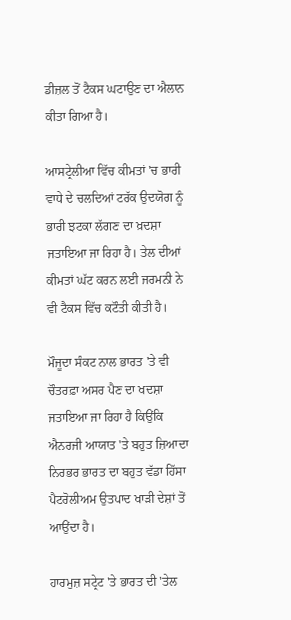ਡੀਜ਼ਲ ਤੋਂ ਟੈਕਸ ਘਟਾਉਣ ਦਾ ਐਲਾਨ ਕੀਤਾ ਗਿਆ ਹੈ।

ਆਸਟ੍ਰੇਲੀਆ ਵਿੱਚ ਕੀਮਤਾਂ 'ਚ ਭਾਰੀ ਵਾਧੇ ਦੇ ਚਲਦਿਆਂ ਟਰੱਕ ਉਦਯੋਗ ਨੂੰ ਭਾਰੀ ਝਟਕਾ ਲੱਗਣ ਦਾ ਖ਼ਦਸ਼ਾ ਜਤਾਇਆ ਜਾ ਰਿਹਾ ਹੈ। ਤੇਲ ਦੀਆਂ ਕੀਮਤਾਂ ਘੱਟ ਕਰਨ ਲਈ ਜਰਮਨੀ ਨੇ ਵੀ ਟੈਕਸ ਵਿੱਚ ਕਟੌਤੀ ਕੀਤੀ ਹੈ।

ਮੌਜੂਦਾ ਸੰਕਟ ਨਾਲ ਭਾਰਤ 'ਤੇ ਵੀ ਚੌਤਰਫ਼ਾ ਅਸਰ ਪੈਣ ਦਾ ਖਦਸ਼ਾ ਜਤਾਇਆ ਜਾ ਰਿਹਾ ਹੈ ਕਿਉਂਕਿ ਐਨਰਜੀ ਆਯਾਤ 'ਤੇ ਬਹੁਤ ਜ਼ਿਆਦਾ ਨਿਰਭਰ ਭਾਰਤ ਦਾ ਬਹੁਤ ਵੱਡਾ ਹਿੱਸਾ ਪੈਟਰੋਲੀਅਮ ਉਤਪਾਦ ਖਾੜੀ ਦੇਸ਼ਾਂ ਤੋਂ ਆਉਂਦਾ ਹੈ।

ਹਾਰਮੁਜ਼ ਸਟ੍ਰੇਟ 'ਤੇ ਭਾਰਤ ਦੀ 'ਤੇਲ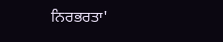ਨਿਰਭਰਤਾ'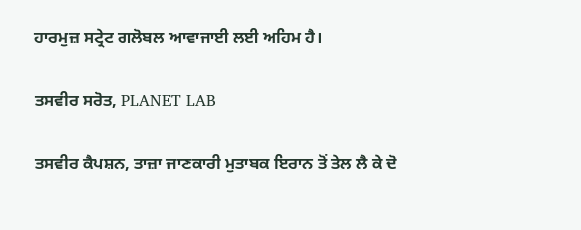ਹਾਰਮੁਜ਼ ਸਟ੍ਰੇਟ ਗਲੋਬਲ ਆਵਾਜਾਈ ਲਈ ਅਹਿਮ ਹੈ।

ਤਸਵੀਰ ਸਰੋਤ, PLANET LAB

ਤਸਵੀਰ ਕੈਪਸ਼ਨ, ਤਾਜ਼ਾ ਜਾਣਕਾਰੀ ਮੁਤਾਬਕ ਇਰਾਨ ਤੋਂ ਤੇਲ ਲੈ ਕੇ ਦੋ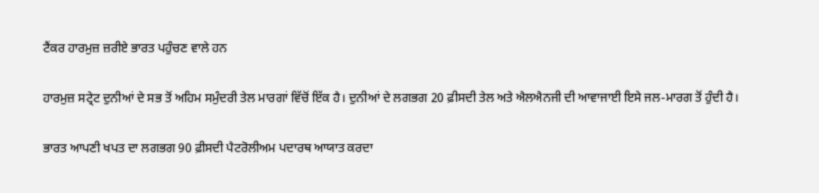ਟੈਂਕਰ ਹਾਰਮੁਜ਼ ਜ਼ਰੀਏ ਭਾਰਤ ਪਹੁੰਚਣ ਵਾਲੇ ਹਨ

ਹਾਰਮੁਜ਼ ਸਟ੍ਰੇਟ ਦੁਨੀਆਂ ਦੇ ਸਭ ਤੋਂ ਅਹਿਮ ਸਮੁੰਦਰੀ ਤੇਲ ਮਾਰਗਾਂ ਵਿੱਚੋਂ ਇੱਕ ਹੈ। ਦੁਨੀਆਂ ਦੇ ਲਗਭਗ 20 ਫ਼ੀਸਦੀ ਤੇਲ ਅਤੇ ਐਲਐਨਜੀ ਦੀ ਆਵਾਜਾਈ ਇਸੇ ਜਲ-ਮਾਰਗ ਤੋਂ ਹੁੰਦੀ ਹੈ।

ਭਾਰਤ ਆਪਣੀ ਖਪਤ ਦਾ ਲਗਭਗ 90 ਫ਼ੀਸਦੀ ਪੈਟਰੋਲੀਅਮ ਪਦਾਰਥ ਆਯਾਤ ਕਰਦਾ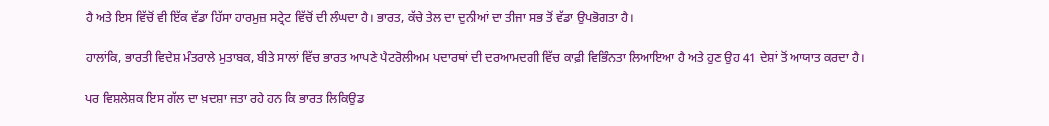ਹੈ ਅਤੇ ਇਸ ਵਿੱਚੋਂ ਵੀ ਇੱਕ ਵੱਡਾ ਹਿੱਸਾ ਹਾਰਮੁਜ਼ ਸਟ੍ਰੇਟ ਵਿੱਚੋਂ ਦੀ ਲੰਘਦਾ ਹੈ। ਭਾਰਤ, ਕੱਚੇ ਤੇਲ ਦਾ ਦੁਨੀਆਂ ਦਾ ਤੀਜਾ ਸਭ ਤੋਂ ਵੱਡਾ ਉਪਭੋਗਤਾ ਹੈ।

ਹਾਲਾਂਕਿ, ਭਾਰਤੀ ਵਿਦੇਸ਼ ਮੰਤਰਾਲੇ ਮੁਤਾਬਕ, ਬੀਤੇ ਸਾਲਾਂ ਵਿੱਚ ਭਾਰਤ ਆਪਣੇ ਪੈਟਰੋਲੀਅਮ ਪਦਾਰਥਾਂ ਦੀ ਦਰਆਮਦਗੀ ਵਿੱਚ ਕਾਫ਼ੀ ਵਿਭਿੰਨਤਾ ਲਿਆਇਆ ਹੈ ਅਤੇ ਹੁਣ ਉਹ 41 ਦੇਸ਼ਾਂ ਤੋਂ ਆਯਾਤ ਕਰਦਾ ਹੈ।

ਪਰ ਵਿਸ਼ਲੇਸ਼ਕ ਇਸ ਗੱਲ ਦਾ ਖ਼ਦਸ਼ਾ ਜਤਾ ਰਹੇ ਹਨ ਕਿ ਭਾਰਤ ਲਿਕਿਉਡ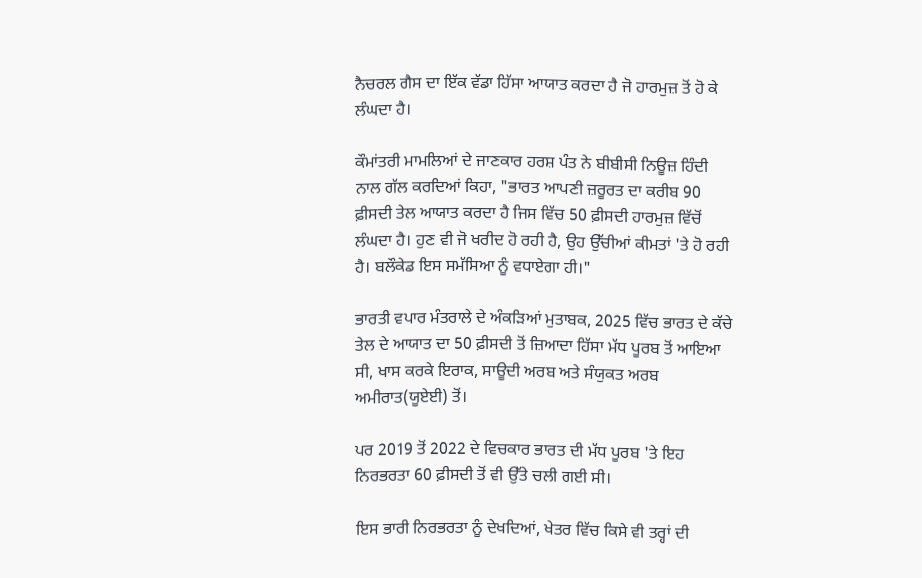ਨੈਚਰਲ ਗੈਸ ਦਾ ਇੱਕ ਵੱਡਾ ਹਿੱਸਾ ਆਯਾਤ ਕਰਦਾ ਹੈ ਜੋ ਹਾਰਮੁਜ਼ ਤੋਂ ਹੋ ਕੇ ਲੰਘਦਾ ਹੈ।

ਕੌਮਾਂਤਰੀ ਮਾਮਲਿਆਂ ਦੇ ਜਾਣਕਾਰ ਹਰਸ਼ ਪੰਤ ਨੇ ਬੀਬੀਸੀ ਨਿਊਜ਼ ਹਿੰਦੀ ਨਾਲ ਗੱਲ ਕਰਦਿਆਂ ਕਿਹਾ, "ਭਾਰਤ ਆਪਣੀ ਜ਼ਰੂਰਤ ਦਾ ਕਰੀਬ 90 ਫ਼ੀਸਦੀ ਤੇਲ ਆਯਾਤ ਕਰਦਾ ਹੈ ਜਿਸ ਵਿੱਚ 50 ਫ਼ੀਸਦੀ ਹਾਰਮੁਜ਼ ਵਿੱਚੋਂ ਲੰਘਦਾ ਹੈ। ਹੁਣ ਵੀ ਜੋ ਖਰੀਦ ਹੋ ਰਹੀ ਹੈ, ਉਹ ਉੱਚੀਆਂ ਕੀਮਤਾਂ 'ਤੇ ਹੋ ਰਹੀ ਹੈ। ਬਲੌਕੇਡ ਇਸ ਸਮੱਸਿਆ ਨੂੰ ਵਧਾਏਗਾ ਹੀ।"

ਭਾਰਤੀ ਵਪਾਰ ਮੰਤਰਾਲੇ ਦੇ ਅੰਕੜਿਆਂ ਮੁਤਾਬਕ, 2025 ਵਿੱਚ ਭਾਰਤ ਦੇ ਕੱਚੇ ਤੇਲ ਦੇ ਆਯਾਤ ਦਾ 50 ਫ਼ੀਸਦੀ ਤੋਂ ਜ਼ਿਆਦਾ ਹਿੱਸਾ ਮੱਧ ਪੂਰਬ ਤੋਂ ਆਇਆ ਸੀ, ਖਾਸ ਕਰਕੇ ਇਰਾਕ, ਸਾਊਦੀ ਅਰਬ ਅਤੇ ਸੰਯੁਕਤ ਅਰਬ ਅਮੀਰਾਤ(ਯੂਏਈ) ਤੋਂ।

ਪਰ 2019 ਤੋਂ 2022 ਦੇ ਵਿਚਕਾਰ ਭਾਰਤ ਦੀ ਮੱਧ ਪੂਰਬ 'ਤੇ ਇਹ ਨਿਰਭਰਤਾ 60 ਫ਼ੀਸਦੀ ਤੋਂ ਵੀ ਉੱਤੇ ਚਲੀ ਗਈ ਸੀ।

ਇਸ ਭਾਰੀ ਨਿਰਭਰਤਾ ਨੂੰ ਦੇਖਦਿਆਂ, ਖੇਤਰ ਵਿੱਚ ਕਿਸੇ ਵੀ ਤਰ੍ਹਾਂ ਦੀ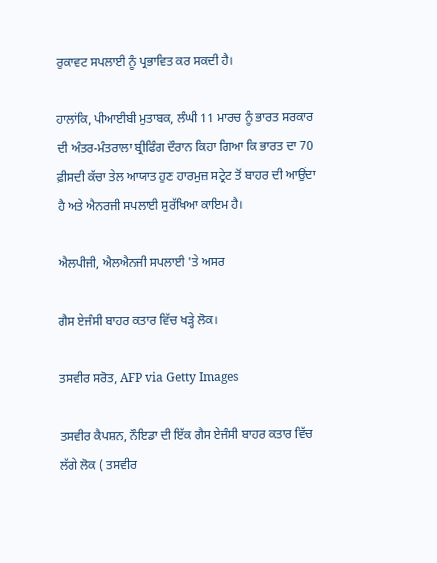ਰੁਕਾਵਟ ਸਪਲਾਈ ਨੂੰ ਪ੍ਰਭਾਵਿਤ ਕਰ ਸਕਦੀ ਹੈ।

ਹਾਲਾਂਕਿ, ਪੀਆਈਬੀ ਮੁਤਾਬਕ, ਲੰਘੀ 11 ਮਾਰਚ ਨੂੰ ਭਾਰਤ ਸਰਕਾਰ ਦੀ ਅੰਤਰ-ਮੰਤਰਾਲਾ ਬ੍ਰੀਫਿੰਗ ਦੌਰਾਨ ਕਿਹਾ ਗਿਆ ਕਿ ਭਾਰਤ ਦਾ 70 ਫ਼ੀਸਦੀ ਕੱਚਾ ਤੇਲ ਆਯਾਤ ਹੁਣ ਹਾਰਮੁਜ਼ ਸਟ੍ਰੇਟ ਤੋਂ ਬਾਹਰ ਦੀ ਆਉਂਦਾ ਹੈ ਅਤੇ ਐਨਰਜੀ ਸਪਲਾਈ ਸੁਰੱਖਿਆ ਕਾਇਮ ਹੈ।

ਐਲਪੀਜੀ, ਐਲਐਨਜੀ ਸਪਲਾਈ 'ਤੇ ਅਸਰ

ਗੈਸ ਏਜੰਸੀ ਬਾਹਰ ਕਤਾਰ ਵਿੱਚ ਖੜ੍ਹੇ ਲੋਕ।

ਤਸਵੀਰ ਸਰੋਤ, AFP via Getty Images

ਤਸਵੀਰ ਕੈਪਸ਼ਨ, ਨੌਇਡਾ ਦੀ ਇੱਕ ਗੈਸ ਏਜੰਸੀ ਬਾਹਰ ਕਤਾਰ ਵਿੱਚ ਲੱਗੇ ਲੋਕ ( ਤਸਵੀਰ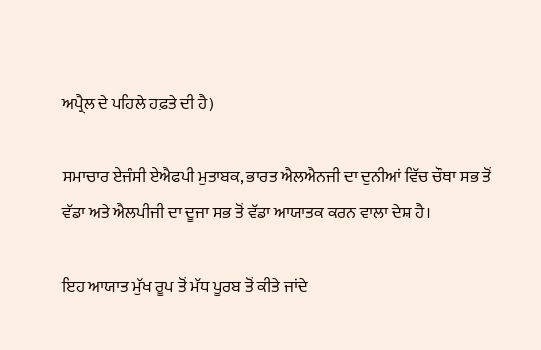ਅਪ੍ਰੈਲ ਦੇ ਪਹਿਲੇ ਹਫ਼ਤੇ ਦੀ ਹੈ)

ਸਮਾਚਾਰ ਏਜੰਸੀ ਏਐਫਪੀ ਮੁਤਾਬਕ, ਭਾਰਤ ਐਲਐਨਜੀ ਦਾ ਦੁਨੀਆਂ ਵਿੱਚ ਚੌਥਾ ਸਭ ਤੋਂ ਵੱਡਾ ਅਤੇ ਐਲਪੀਜੀ ਦਾ ਦੂਜਾ ਸਭ ਤੋਂ ਵੱਡਾ ਆਯਾਤਕ ਕਰਨ ਵਾਲਾ ਦੇਸ਼ ਹੈ।

ਇਹ ਆਯਾਤ ਮੁੱਖ ਰੂਪ ਤੋਂ ਮੱਧ ਪੂਰਬ ਤੋਂ ਕੀਤੇ ਜਾਂਦੇ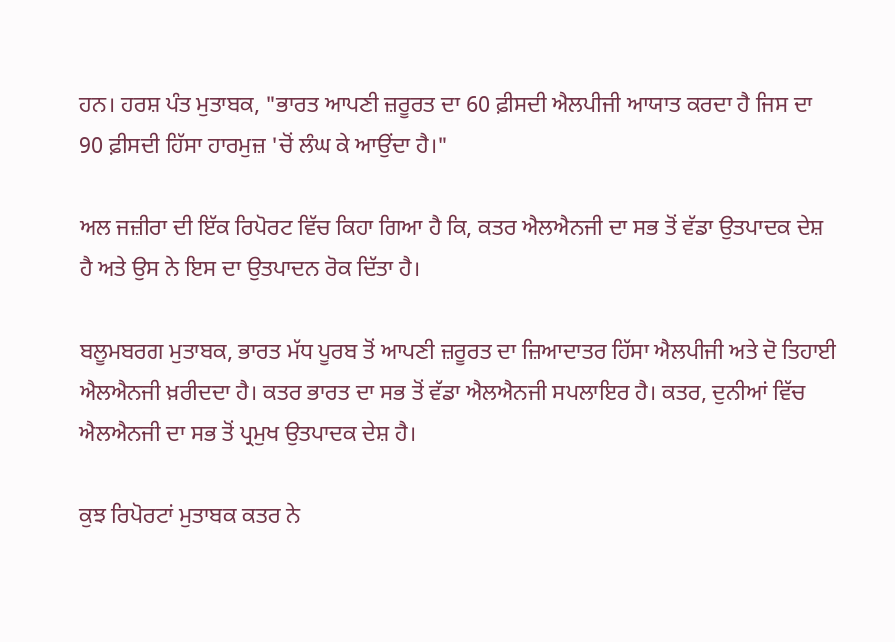ਹਨ। ਹਰਸ਼ ਪੰਤ ਮੁਤਾਬਕ, "ਭਾਰਤ ਆਪਣੀ ਜ਼ਰੂਰਤ ਦਾ 60 ਫ਼ੀਸਦੀ ਐਲਪੀਜੀ ਆਯਾਤ ਕਰਦਾ ਹੈ ਜਿਸ ਦਾ 90 ਫ਼ੀਸਦੀ ਹਿੱਸਾ ਹਾਰਮੁਜ਼ 'ਚੋਂ ਲੰਘ ਕੇ ਆਉਂਦਾ ਹੈ।"

ਅਲ ਜਜ਼ੀਰਾ ਦੀ ਇੱਕ ਰਿਪੋਰਟ ਵਿੱਚ ਕਿਹਾ ਗਿਆ ਹੈ ਕਿ, ਕਤਰ ਐਲਐਨਜੀ ਦਾ ਸਭ ਤੋਂ ਵੱਡਾ ਉਤਪਾਦਕ ਦੇਸ਼ ਹੈ ਅਤੇ ਉਸ ਨੇ ਇਸ ਦਾ ਉਤਪਾਦਨ ਰੋਕ ਦਿੱਤਾ ਹੈ।

ਬਲੂਮਬਰਗ ਮੁਤਾਬਕ, ਭਾਰਤ ਮੱਧ ਪੂਰਬ ਤੋਂ ਆਪਣੀ ਜ਼ਰੂਰਤ ਦਾ ਜ਼ਿਆਦਾਤਰ ਹਿੱਸਾ ਐਲਪੀਜੀ ਅਤੇ ਦੋ ਤਿਹਾਈ ਐਲਐਨਜੀ ਖ਼ਰੀਦਦਾ ਹੈ। ਕਤਰ ਭਾਰਤ ਦਾ ਸਭ ਤੋਂ ਵੱਡਾ ਐਲਐਨਜੀ ਸਪਲਾਇਰ ਹੈ। ਕਤਰ, ਦੁਨੀਆਂ ਵਿੱਚ ਐਲਐਨਜੀ ਦਾ ਸਭ ਤੋਂ ਪ੍ਰਮੁਖ ਉਤਪਾਦਕ ਦੇਸ਼ ਹੈ।

ਕੁਝ ਰਿਪੋਰਟਾਂ ਮੁਤਾਬਕ ਕਤਰ ਨੇ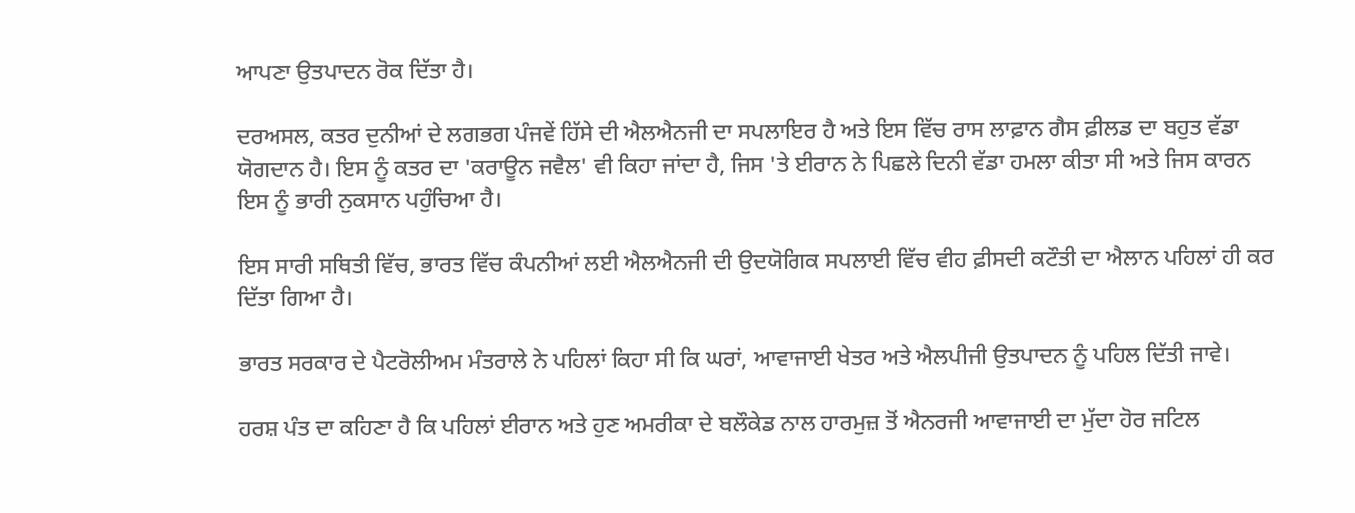ਆਪਣਾ ਉਤਪਾਦਨ ਰੋਕ ਦਿੱਤਾ ਹੈ।

ਦਰਅਸਲ, ਕਤਰ ਦੁਨੀਆਂ ਦੇ ਲਗਭਗ ਪੰਜਵੇਂ ਹਿੱਸੇ ਦੀ ਐਲਐਨਜੀ ਦਾ ਸਪਲਾਇਰ ਹੈ ਅਤੇ ਇਸ ਵਿੱਚ ਰਾਸ ਲਾਫ਼ਾਨ ਗੈਸ ਫ਼ੀਲਡ ਦਾ ਬਹੁਤ ਵੱਡਾ ਯੋਗਦਾਨ ਹੈ। ਇਸ ਨੂੰ ਕਤਰ ਦਾ 'ਕਰਾਊਨ ਜਵੈਲ' ਵੀ ਕਿਹਾ ਜਾਂਦਾ ਹੈ, ਜਿਸ 'ਤੇ ਈਰਾਨ ਨੇ ਪਿਛਲੇ ਦਿਨੀ ਵੱਡਾ ਹਮਲਾ ਕੀਤਾ ਸੀ ਅਤੇ ਜਿਸ ਕਾਰਨ ਇਸ ਨੂੰ ਭਾਰੀ ਨੁਕਸਾਨ ਪਹੁੰਚਿਆ ਹੈ।

ਇਸ ਸਾਰੀ ਸਥਿਤੀ ਵਿੱਚ, ਭਾਰਤ ਵਿੱਚ ਕੰਪਨੀਆਂ ਲਈ ਐਲਐਨਜੀ ਦੀ ਉਦਯੋਗਿਕ ਸਪਲਾਈ ਵਿੱਚ ਵੀਹ ਫ਼ੀਸਦੀ ਕਟੌਤੀ ਦਾ ਐਲਾਨ ਪਹਿਲਾਂ ਹੀ ਕਰ ਦਿੱਤਾ ਗਿਆ ਹੈ।

ਭਾਰਤ ਸਰਕਾਰ ਦੇ ਪੈਟਰੋਲੀਅਮ ਮੰਤਰਾਲੇ ਨੇ ਪਹਿਲਾਂ ਕਿਹਾ ਸੀ ਕਿ ਘਰਾਂ, ਆਵਾਜਾਈ ਖੇਤਰ ਅਤੇ ਐਲਪੀਜੀ ਉਤਪਾਦਨ ਨੂੰ ਪਹਿਲ ਦਿੱਤੀ ਜਾਵੇ।

ਹਰਸ਼ ਪੰਤ ਦਾ ਕਹਿਣਾ ਹੈ ਕਿ ਪਹਿਲਾਂ ਈਰਾਨ ਅਤੇ ਹੁਣ ਅਮਰੀਕਾ ਦੇ ਬਲੌਕੇਡ ਨਾਲ ਹਾਰਮੁਜ਼ ਤੋਂ ਐਨਰਜੀ ਆਵਾਜਾਈ ਦਾ ਮੁੱਦਾ ਹੋਰ ਜਟਿਲ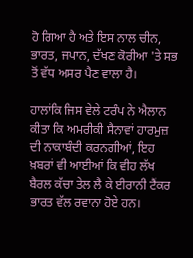ਹੋ ਗਿਆ ਹੈ ਅਤੇ ਇਸ ਨਾਲ ਚੀਨ, ਭਾਰਤ, ਜਪਾਨ, ਦੱਖਣ ਕੋਰੀਆ 'ਤੇ ਸਭ ਤੋਂ ਵੱਧ ਅਸਰ ਪੈਣ ਵਾਲਾ ਹੈ।

ਹਾਲਾਂਕਿ ਜਿਸ ਵੇਲੇ ਟਰੰਪ ਨੇ ਐਲਾਨ ਕੀਤਾ ਕਿ ਅਮਰੀਕੀ ਸੈਨਾਵਾਂ ਹਾਰਮੁਜ਼ ਦੀ ਨਾਕਾਬੰਦੀ ਕਰਨਗੀਆਂ, ਇਹ ਖ਼ਬਰਾਂ ਵੀ ਆਈਆਂ ਕਿ ਵੀਹ ਲੱਖ ਬੈਰਲ ਕੱਚਾ ਤੇਲ ਲੈ ਕੇ ਈਰਾਨੀ ਟੈਂਕਰ ਭਾਰਤ ਵੱਲ ਰਵਾਨਾ ਹੋਏ ਹਨ।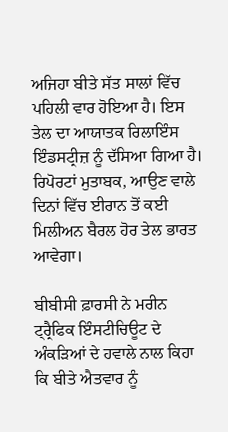ਅਜਿਹਾ ਬੀਤੇ ਸੱਤ ਸਾਲਾਂ ਵਿੱਚ ਪਹਿਲੀ ਵਾਰ ਹੋਇਆ ਹੈ। ਇਸ ਤੇਲ ਦਾ ਆਯਾਤਕ ਰਿਲਾਇੰਸ ਇੰਡਸਟ੍ਰੀਜ਼ ਨੂੰ ਦੱਸਿਆ ਗਿਆ ਹੈ। ਰਿਪੋਰਟਾਂ ਮੁਤਾਬਕ, ਆਉਣ ਵਾਲੇ ਦਿਨਾਂ ਵਿੱਚ ਈਰਾਨ ਤੋਂ ਕਈ ਮਿਲੀਅਨ ਬੈਰਲ ਹੋਰ ਤੇਲ ਭਾਰਤ ਆਵੇਗਾ।

ਬੀਬੀਸੀ ਫ਼ਾਰਸੀ ਨੇ ਮਰੀਨ ਟ੍ਰ੍ਰੈਫਿਕ ਇੰਸਟੀਚਿਊਟ ਦੇ ਅੰਕੜਿਆਂ ਦੇ ਹਵਾਲੇ ਨਾਲ ਕਿਹਾ ਕਿ ਬੀਤੇ ਐਤਵਾਰ ਨੂੰ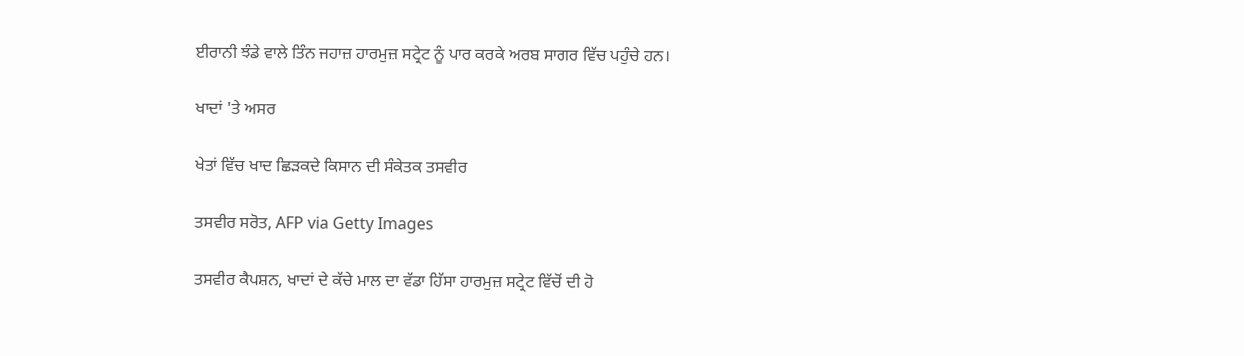ਈਰਾਨੀ ਝੰਡੇ ਵਾਲੇ ਤਿੰਨ ਜਹਾਜ਼ ਹਾਰਮੁਜ਼ ਸਟ੍ਰੇਟ ਨੂੰ ਪਾਰ ਕਰਕੇ ਅਰਬ ਸਾਗਰ ਵਿੱਚ ਪਹੁੰਚੇ ਹਨ।

ਖਾਦਾਂ 'ਤੇ ਅਸਰ

ਖੇਤਾਂ ਵਿੱਚ ਖਾਦ ਛਿੜਕਦੇ ਕਿਸਾਨ ਦੀ ਸੰਕੇਤਕ ਤਸਵੀਰ

ਤਸਵੀਰ ਸਰੋਤ, AFP via Getty Images

ਤਸਵੀਰ ਕੈਪਸ਼ਨ, ਖਾਦਾਂ ਦੇ ਕੱਚੇ ਮਾਲ ਦਾ ਵੱਡਾ ਹਿੱਸਾ ਹਾਰਮੁਜ਼ ਸਟ੍ਰੇਟ ਵਿੱਚੋਂ ਦੀ ਹੋ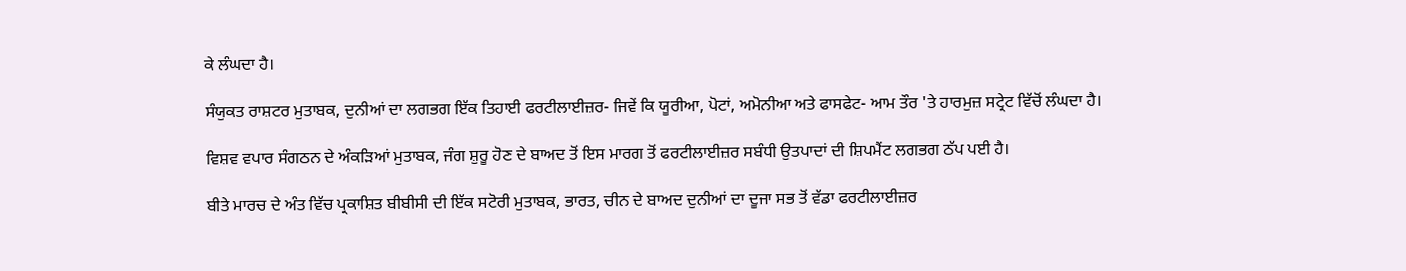ਕੇ ਲੰਘਦਾ ਹੈ।

ਸੰਯੁਕਤ ਰਾਸ਼ਟਰ ਮੁਤਾਬਕ, ਦੁਨੀਆਂ ਦਾ ਲਗਭਗ ਇੱਕ ਤਿਹਾਈ ਫਰਟੀਲਾਈਜ਼ਰ- ਜਿਵੇਂ ਕਿ ਯੂਰੀਆ, ਪੋਟਾਂ, ਅਮੋਨੀਆ ਅਤੇ ਫਾਸਫੇਟ- ਆਮ ਤੌਰ 'ਤੇ ਹਾਰਮੁਜ਼ ਸਟ੍ਰੇਟ ਵਿੱਚੋਂ ਲੰਘਦਾ ਹੈ।

ਵਿਸ਼ਵ ਵਪਾਰ ਸੰਗਠਨ ਦੇ ਅੰਕੜਿਆਂ ਮੁਤਾਬਕ, ਜੰਗ ਸ਼ੁਰੂ ਹੋਣ ਦੇ ਬਾਅਦ ਤੋਂ ਇਸ ਮਾਰਗ ਤੋਂ ਫਰਟੀਲਾਈਜ਼ਰ ਸਬੰਧੀ ਉਤਪਾਦਾਂ ਦੀ ਸ਼ਿਪਮੈਂਟ ਲਗਭਗ ਠੱਪ ਪਈ ਹੈ।

ਬੀਤੇ ਮਾਰਚ ਦੇ ਅੰਤ ਵਿੱਚ ਪ੍ਰਕਾਸ਼ਿਤ ਬੀਬੀਸੀ ਦੀ ਇੱਕ ਸਟੋਰੀ ਮੁਤਾਬਕ, ਭਾਰਤ, ਚੀਨ ਦੇ ਬਾਅਦ ਦੁਨੀਆਂ ਦਾ ਦੂਜਾ ਸਭ ਤੋਂ ਵੱਡਾ ਫਰਟੀਲਾਈਜ਼ਰ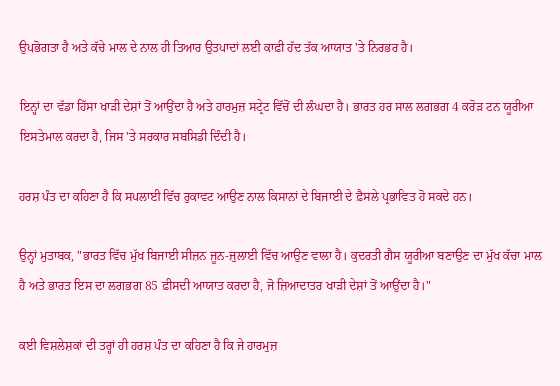ਉਪਭੋਗਤਾ ਹੈ ਅਤੇ ਕੱਚੇ ਮਾਲ ਦੇ ਨਾਲ ਹੀ ਤਿਆਰ ਉਤਪਾਦਾਂ ਲਈ ਕਾਫ਼ੀ ਹੱਦ ਤੱਕ ਆਯਾਤ 'ਤੇ ਨਿਰਭਰ ਹੈ।

ਇਨ੍ਹਾਂ ਦਾ ਵੱਡਾ ਹਿੱਸਾ ਖਾੜੀ ਦੇਸ਼ਾਂ ਤੋਂ ਆਉਂਦਾ ਹੈ ਅਤੇ ਹਾਰਮੁਜ਼ ਸਟ੍ਰੇਟ ਵਿੱਚੋਂ ਦੀ ਲੰਘਦਾ ਹੈ। ਭਾਰਤ ਹਰ ਸਾਲ ਲਗਭਗ 4 ਕਰੋੜ ਟਨ ਯੂਰੀਆ ਇਸਤੇਮਾਲ ਕਰਦਾ ਹੈ, ਜਿਸ 'ਤੇ ਸਰਕਾਰ ਸਬਸਿਡੀ ਦਿੰਦੀ ਹੈ।

ਹਰਸ਼ ਪੰਤ ਦਾ ਕਹਿਣਾ ਹੈ ਕਿ ਸਪਲਾਈ ਵਿੱਚ ਰੁਕਾਵਟ ਆਉਣ ਨਾਲ ਕਿਸਾਨਾਂ ਦੇ ਬਿਜਾਈ ਦੇ ਫ਼ੈਸਲੇ ਪ੍ਰਭਾਵਿਤ ਹੋ ਸਕਦੇ ਹਨ।

ਉਨ੍ਹਾਂ ਮੁਤਾਬਕ, "ਭਾਰਤ ਵਿੱਚ ਮੁੱਖ ਬਿਜਾਈ ਸੀਜ਼ਨ ਜੂਨ-ਜੁਲਾਈ ਵਿੱਚ ਆਉਣ ਵਾਲਾ ਹੈ। ਕੁਦਰਤੀ ਗੈਸ ਯੂਰੀਆ ਬਣਾਉਣ ਦਾ ਮੁੱਖ ਕੱਚਾ ਮਾਲ ਹੈ ਅਤੇ ਭਾਰਤ ਇਸ ਦਾ ਲਗਭਗ 85 ਫ਼ੀਸਦੀ ਆਯਾਤ ਕਰਦਾ ਹੈ, ਜੋ ਜ਼ਿਆਦਾਤਰ ਖਾੜੀ ਦੇਸ਼ਾਂ ਤੋਂ ਆਉਂਦਾ ਹੈ।"

ਕਈ ਵਿਸ਼ਲੇਸ਼ਕਾਂ ਦੀ ਤਰ੍ਹਾਂ ਹੀ ਹਰਸ਼ ਪੰਤ ਦਾ ਕਹਿਣਾ ਹੈ ਕਿ ਜੇ ਹਾਰਮੁਜ਼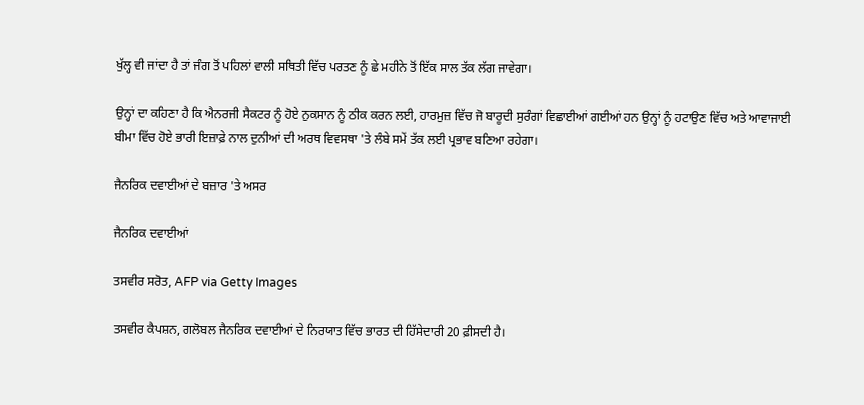ਖੁੱਲ੍ਹ ਵੀ ਜਾਂਦਾ ਹੈ ਤਾਂ ਜੰਗ ਤੋਂ ਪਹਿਲਾਂ ਵਾਲੀ ਸਥਿਤੀ ਵਿੱਚ ਪਰਤਣ ਨੂੰ ਛੇ ਮਹੀਨੇ ਤੋਂ ਇੱਕ ਸਾਲ ਤੱਕ ਲੱਗ ਜਾਵੇਗਾ।

ਉਨ੍ਹਾਂ ਦਾ ਕਹਿਣਾ ਹੈ ਕਿ ਐਨਰਜੀ ਸੈਕਟਰ ਨੂੰ ਹੋਏ ਨੁਕਸਾਨ ਨੂੰ ਠੀਕ ਕਰਨ ਲਈ, ਹਾਰਮੁਜ਼ ਵਿੱਚ ਜੋ ਬਾਰੂਦੀ ਸੁਰੰਗਾਂ ਵਿਛਾਈਆਂ ਗਈਆਂ ਹਨ ਉਨ੍ਹਾਂ ਨੂੰ ਹਟਾਉਣ ਵਿੱਚ ਅਤੇ ਆਵਾਜਾਈ ਬੀਮਾ ਵਿੱਚ ਹੋਏ ਭਾਰੀ ਇਜ਼ਾਫ਼ੇ ਨਾਲ ਦੁਨੀਆਂ ਦੀ ਅਰਥ ਵਿਵਸਥਾ 'ਤੇ ਲੰਬੇ ਸਮੇਂ ਤੱਕ ਲਈ ਪ੍ਰਭਾਵ ਬਣਿਆ ਰਹੇਗਾ।

ਜੈਨਰਿਕ ਦਵਾਈਆਂ ਦੇ ਬਜ਼ਾਰ 'ਤੇ ਅਸਰ

ਜੈਨਰਿਕ ਦਵਾਈਆਂ

ਤਸਵੀਰ ਸਰੋਤ, AFP via Getty Images

ਤਸਵੀਰ ਕੈਪਸ਼ਨ, ਗਲੋਬਲ ਜੈਨਰਿਕ ਦਵਾਈਆਂ ਦੇ ਨਿਰਯਾਤ ਵਿੱਚ ਭਾਰਤ ਦੀ ਹਿੱਸੇਦਾਰੀ 20 ਫ਼ੀਸਦੀ ਹੈ।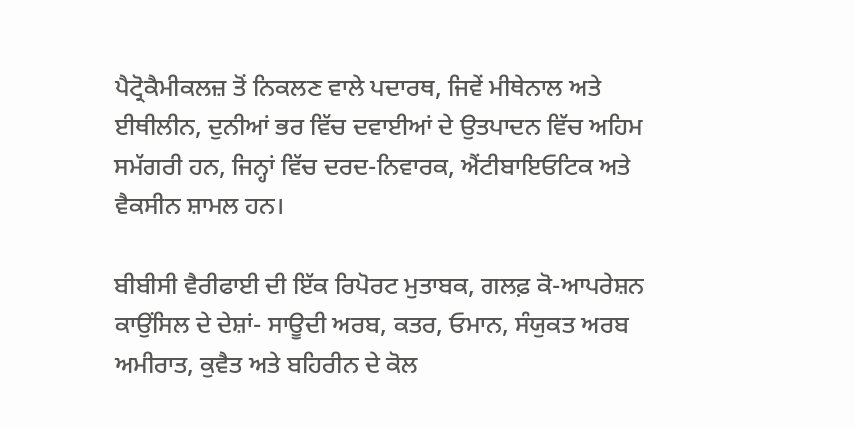ਪੈਟ੍ਰੋਕੈਮੀਕਲਜ਼ ਤੋਂ ਨਿਕਲਣ ਵਾਲੇ ਪਦਾਰਥ, ਜਿਵੇਂ ਮੀਥੇਨਾਲ ਅਤੇ ਈਥੀਲੀਨ, ਦੁਨੀਆਂ ਭਰ ਵਿੱਚ ਦਵਾਈਆਂ ਦੇ ਉਤਪਾਦਨ ਵਿੱਚ ਅਹਿਮ ਸਮੱਗਰੀ ਹਨ, ਜਿਨ੍ਹਾਂ ਵਿੱਚ ਦਰਦ-ਨਿਵਾਰਕ, ਐਂਟੀਬਾਇਓਟਿਕ ਅਤੇ ਵੈਕਸੀਨ ਸ਼ਾਮਲ ਹਨ।

ਬੀਬੀਸੀ ਵੈਰੀਫਾਈ ਦੀ ਇੱਕ ਰਿਪੋਰਟ ਮੁਤਾਬਕ, ਗਲਫ਼ ਕੋ-ਆਪਰੇਸ਼ਨ ਕਾਉਂਸਿਲ ਦੇ ਦੇਸ਼ਾਂ- ਸਾਊਦੀ ਅਰਬ, ਕਤਰ, ਓਮਾਨ, ਸੰਯੁਕਤ ਅਰਬ ਅਮੀਰਾਤ, ਕੁਵੈਤ ਅਤੇ ਬਹਿਰੀਨ ਦੇ ਕੋਲ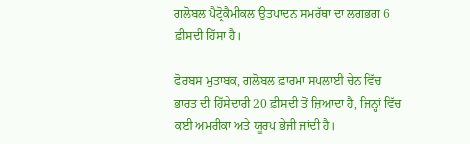ਗਲੋਬਲ ਪੈਟ੍ਰੋਕੈਮੀਕਲ ਉਤਪਾਦਨ ਸਮਰੱਥਾ ਦਾ ਲਗਭਗ 6 ਫ਼ੀਸਦੀ ਹਿੱਸਾ ਹੈ।

ਫੋਰਬਸ ਮੁਤਾਬਕ, ਗਲੋਬਲ ਫ਼ਾਰਮਾ ਸਪਲਾਈ ਚੇਨ ਵਿੱਚ ਭਾਰਤ ਦੀ ਹਿੱਸੇਦਾਰੀ 20 ਫ਼ੀਸਦੀ ਤੋਂ ਜ਼ਿਆਦਾ ਹੈ, ਜਿਨ੍ਹਾਂ ਵਿੱਚ ਕਈ ਅਮਰੀਕਾ ਅਤੇ ਯੂਰਪ ਭੇਜੀ ਜਾਂਦੀ ਹੈ।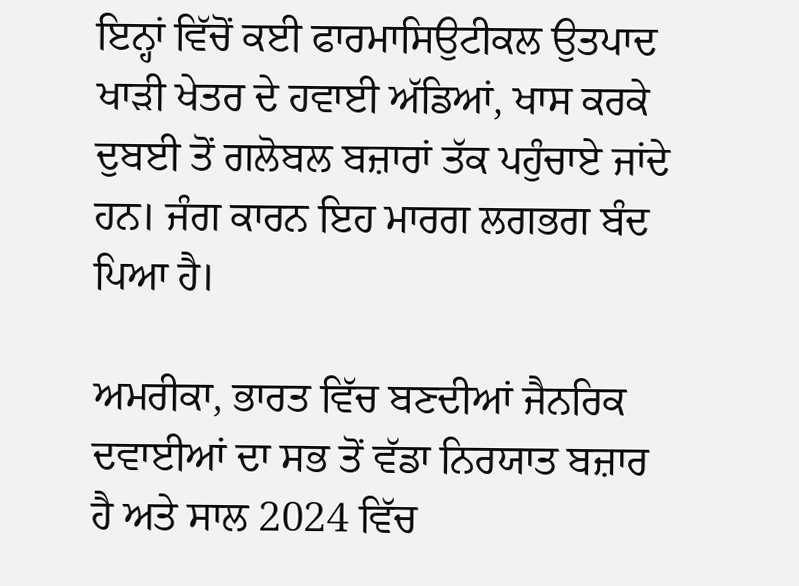ਇਨ੍ਹਾਂ ਵਿੱਚੋਂ ਕਈ ਫਾਰਮਾਸਿਉਟੀਕਲ ਉਤਪਾਦ ਖਾੜੀ ਖੇਤਰ ਦੇ ਹਵਾਈ ਅੱਡਿਆਂ, ਖਾਸ ਕਰਕੇ ਦੁਬਈ ਤੋਂ ਗਲੋਬਲ ਬਜ਼ਾਰਾਂ ਤੱਕ ਪਹੁੰਚਾਏ ਜਾਂਦੇ ਹਨ। ਜੰਗ ਕਾਰਨ ਇਹ ਮਾਰਗ ਲਗਭਗ ਬੰਦ ਪਿਆ ਹੈ।

ਅਮਰੀਕਾ, ਭਾਰਤ ਵਿੱਚ ਬਣਦੀਆਂ ਜੈਨਰਿਕ ਦਵਾਈਆਂ ਦਾ ਸਭ ਤੋਂ ਵੱਡਾ ਨਿਰਯਾਤ ਬਜ਼ਾਰ ਹੈ ਅਤੇ ਸਾਲ 2024 ਵਿੱਚ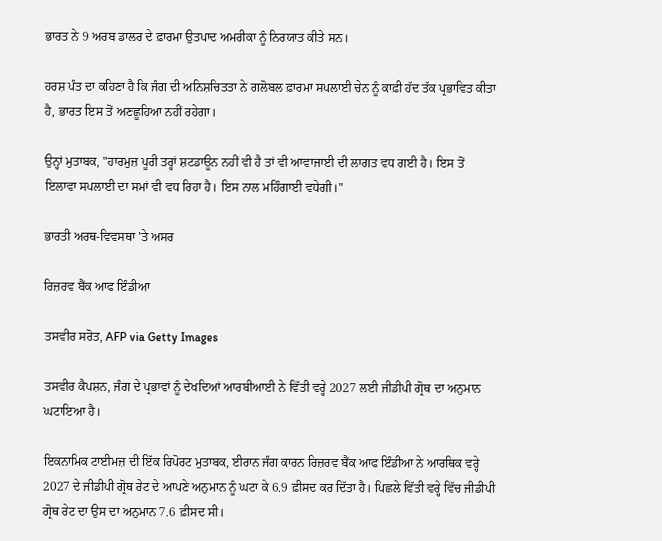ਭਾਰਤ ਨੇ 9 ਅਰਬ ਡਾਲਰ ਦੇ ਫ਼ਾਰਮਾ ਉਤਪਾਦ ਅਮਰੀਕਾ ਨੂੰ ਨਿਰਯਾਤ ਕੀਤੇ ਸਨ।

ਹਰਸ਼ ਪੰਤ ਦਾ ਕਹਿਣਾ ਹੈ ਕਿ ਜੰਗ ਦੀ ਅਨਿਸ਼ਚਿਤਤਾ ਨੇ ਗਲੋਬਲ ਫ਼ਾਰਮਾ ਸਪਲਾਈ ਚੇਨ ਨੂੰ ਕਾਫ਼ੀ ਹੱਦ ਤੱਕ ਪ੍ਰਭਾਵਿਤ ਕੀਤਾ ਹੈ, ਭਾਰਤ ਇਸ ਤੋਂ ਅਣਛੂਹਿਆ ਨਹੀਂ ਰਹੇਗਾ।

ਉਨ੍ਹਾਂ ਮੁਤਾਬਕ, "ਹਾਰਮੁਜ਼ ਪੂਰੀ ਤਰ੍ਹਾਂ ਸ਼ਟਡਾਊਨ ਨਹੀਂ ਵੀ ਹੈ ਤਾਂ ਵੀ ਆਵਾਜਾਈ ਦੀ ਲਾਗਤ ਵਧ ਗਈ ਹੈ। ਇਸ ਤੋਂ ਇਲਾਵਾ ਸਪਲਾਈ ਦਾ ਸਮਾਂ ਵੀ ਵਧ ਰਿਹਾ ਹੈ। ਇਸ ਨਾਲ ਮਹਿੰਗਾਈ ਵਧੇਗੀ।"

ਭਾਰਤੀ ਅਰਥ-ਵਿਵਸਥਾ 'ਤੇ ਅਸਰ

ਰਿਜ਼ਰਵ ਬੈਂਕ ਆਫ ਇੰਡੀਆ

ਤਸਵੀਰ ਸਰੋਤ, AFP via Getty Images

ਤਸਵੀਰ ਕੈਪਸ਼ਨ, ਜੰਗ ਦੇ ਪ੍ਰਭਾਵਾਂ ਨੂੰ ਦੇਖਦਿਆਂ ਆਰਬੀਆਈ ਨੇ ਵਿੱਤੀ ਵਰ੍ਹੇ 2027 ਲਈ ਜੀਡੀਪੀ ਗ੍ਰੋਥ ਦਾ ਅਨੁਮਾਨ ਘਟਾਇਆ ਹੈ।

ਇਕਨਾਮਿਕ ਟਾਈਮਜ਼ ਦੀ ਇੱਕ ਰਿਪੋਰਟ ਮੁਤਾਬਕ, ਈਰਾਨ ਜੰਗ ਕਾਰਨ ਰਿਜ਼ਰਵ ਬੈਂਕ ਆਫ ਇੰਡੀਆ ਨੇ ਆਰਥਿਕ ਵਰ੍ਹੇ 2027 ਦੇ ਜੀਡੀਪੀ ਗ੍ਰੋਥ ਰੇਟ ਦੇ ਆਪਣੇ ਅਨੁਮਾਨ ਨੂੰ ਘਟਾ ਕੇ 6.9 ਫ਼ੀਸਦ ਕਰ ਦਿੱਤਾ ਹੈ। ਪਿਛਲੇ ਵਿੱਤੀ ਵਰ੍ਹੇ ਵਿੱਚ ਜੀਡੀਪੀ ਗ੍ਰੋਥ ਰੇਟ ਦਾ ਉਸ ਦਾ ਅਨੁਮਾਨ 7.6 ਫ਼ੀਸਦ ਸੀ।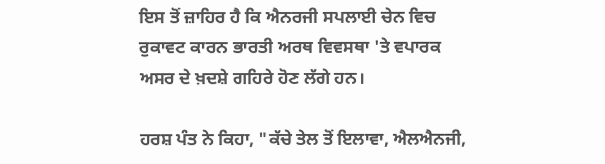ਇਸ ਤੋਂ ਜ਼ਾਹਿਰ ਹੈ ਕਿ ਐਨਰਜੀ ਸਪਲਾਈ ਚੇਨ ਵਿਚ ਰੁਕਾਵਟ ਕਾਰਨ ਭਾਰਤੀ ਅਰਥ ਵਿਵਸਥਾ 'ਤੇ ਵਪਾਰਕ ਅਸਰ ਦੇ ਖ਼ਦਸ਼ੇ ਗਹਿਰੇ ਹੋਣ ਲੱਗੇ ਹਨ।

ਹਰਸ਼ ਪੰਤ ਨੇ ਕਿਹਾ, "ਕੱਚੇ ਤੇਲ ਤੋਂ ਇਲਾਵਾ, ਐਲਐਨਜੀ,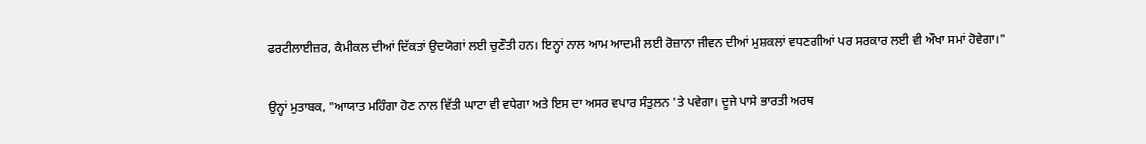ਫਰਟੀਲਾਈਜ਼ਰ, ਕੈਮੀਕਲ ਦੀਆਂ ਦਿੱਕਤਾਂ ਉਦਯੋਗਾਂ ਲਈ ਚੁਣੌਤੀ ਹਨ। ਇਨ੍ਹਾਂ ਨਾਲ ਆਮ ਆਦਮੀ ਲਈ ਰੋਜ਼ਾਨਾ ਜੀਵਨ ਦੀਆਂ ਮੁਸ਼ਕਲਾਂ ਵਧਣਗੀਆਂ ਪਰ ਸਰਕਾਰ ਲਈ ਵੀ ਔਖਾ ਸਮਾਂ ਹੋਵੇਗਾ।"

ਉਨ੍ਹਾਂ ਮੁਤਾਬਕ, "ਆਯਾਤ ਮਹਿੰਗਾ ਹੋਣ ਨਾਲ ਵਿੱਤੀ ਘਾਟਾ ਵੀ ਵਧੇਗਾ ਅਤੇ ਇਸ ਦਾ ਅਸਰ ਵਪਾਰ ਸੰਤੁਲਨ 'ਤੇ ਪਵੇਗਾ। ਦੂਜੇ ਪਾਸੇ ਭਾਰਤੀ ਅਰਥ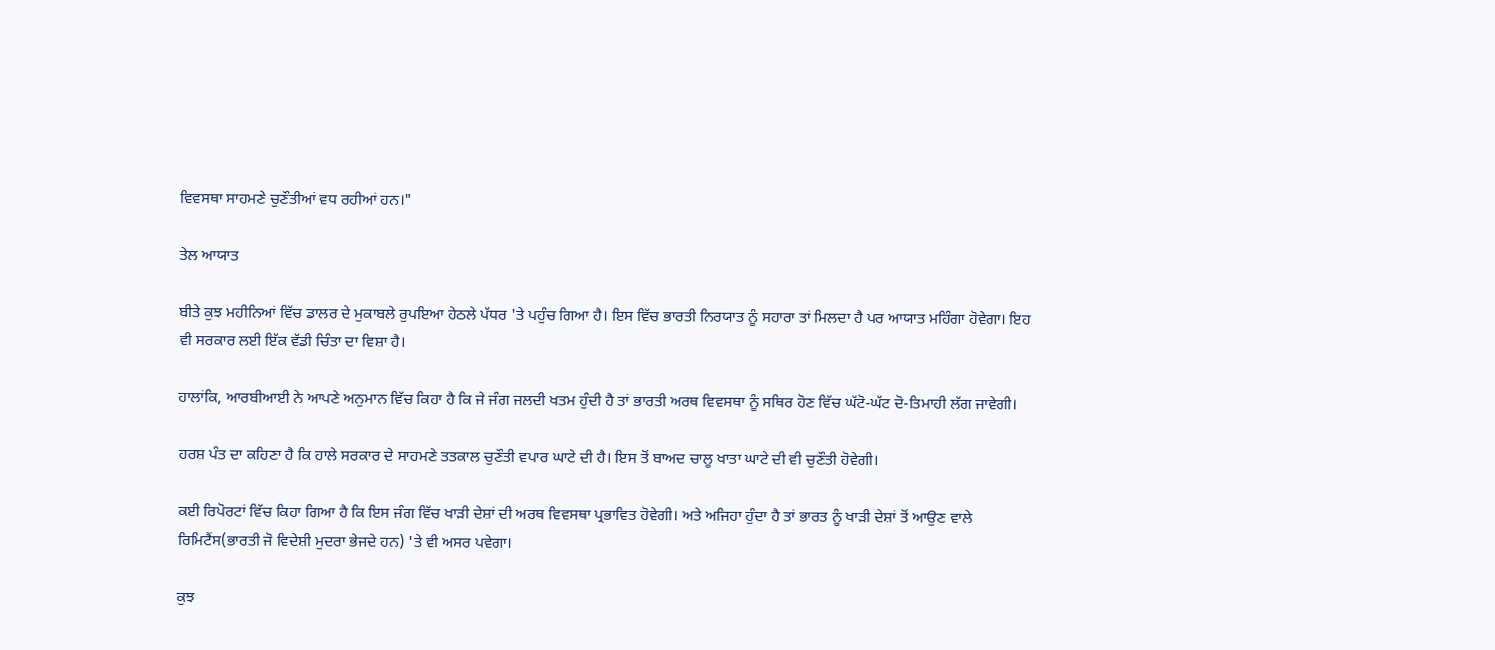ਵਿਵਸਥਾ ਸਾਹਮਣੇ ਚੁਣੌਤੀਆਂ ਵਧ ਰਹੀਆਂ ਹਨ।"

ਤੇਲ ਆਯਾਤ

ਬੀਤੇ ਕੁਝ ਮਹੀਨਿਆਂ ਵਿੱਚ ਡਾਲਰ ਦੇ ਮੁਕਾਬਲੇ ਰੁਪਇਆ ਹੇਠਲੇ ਪੱਧਰ 'ਤੇ ਪਹੁੰਚ ਗਿਆ ਹੈ। ਇਸ ਵਿੱਚ ਭਾਰਤੀ ਨਿਰਯਾਤ ਨੂੰ ਸਹਾਰਾ ਤਾਂ ਮਿਲਦਾ ਹੈ ਪਰ ਆਯਾਤ ਮਹਿੰਗਾ ਹੋਵੇਗਾ। ਇਹ ਵੀ ਸਰਕਾਰ ਲਈ ਇੱਕ ਵੱਡੀ ਚਿੰਤਾ ਦਾ ਵਿਸ਼ਾ ਹੈ।

ਹਾਲਾਂਕਿ, ਆਰਬੀਆਈ ਨੇ ਆਪਣੇ ਅਨੁਮਾਨ ਵਿੱਚ ਕਿਹਾ ਹੈ ਕਿ ਜੇ ਜੰਗ ਜਲਦੀ ਖਤਮ ਹੁੰਦੀ ਹੈ ਤਾਂ ਭਾਰਤੀ ਅਰਥ ਵਿਵਸਥਾ ਨੂੰ ਸਥਿਰ ਹੋਣ ਵਿੱਚ ਘੱਟੋ-ਘੱਟ ਦੋ-ਤਿਮਾਹੀ ਲੱਗ ਜਾਵੇਗੀ।

ਹਰਸ਼ ਪੰਤ ਦਾ ਕਹਿਣਾ ਹੈ ਕਿ ਹਾਲੇ ਸਰਕਾਰ ਦੇ ਸਾਹਮਣੇ ਤਤਕਾਲ ਚੁਣੌਤੀ ਵਪਾਰ ਘਾਟੇ ਦੀ ਹੈ। ਇਸ ਤੋਂ ਬਾਅਦ ਚਾਲੂ ਖਾਤਾ ਘਾਟੇ ਦੀ ਵੀ ਚੁਣੌਤੀ ਹੋਵੇਗੀ।

ਕਈ ਰਿਪੋਰਟਾਂ ਵਿੱਚ ਕਿਹਾ ਗਿਆ ਹੈ ਕਿ ਇਸ ਜੰਗ ਵਿੱਚ ਖਾੜੀ ਦੇਸ਼ਾਂ ਦੀ ਅਰਥ ਵਿਵਸਥਾ ਪ੍ਰਭਾਵਿਤ ਹੋਵੇਗੀ। ਅਤੇ ਅਜਿਹਾ ਹੁੰਦਾ ਹੈ ਤਾਂ ਭਾਰਤ ਨੂੰ ਖਾੜੀ ਦੇਸ਼ਾਂ ਤੋਂ ਆਉਣ ਵਾਲੇ ਰਿਮਿਟੈਂਸ(ਭਾਰਤੀ ਜੋ ਵਿਦੇਸ਼ੀ ਮੁਦਰਾ ਭੇਜਦੇ ਹਨ) 'ਤੇ ਵੀ ਅਸਰ ਪਵੇਗਾ।

ਕੁਝ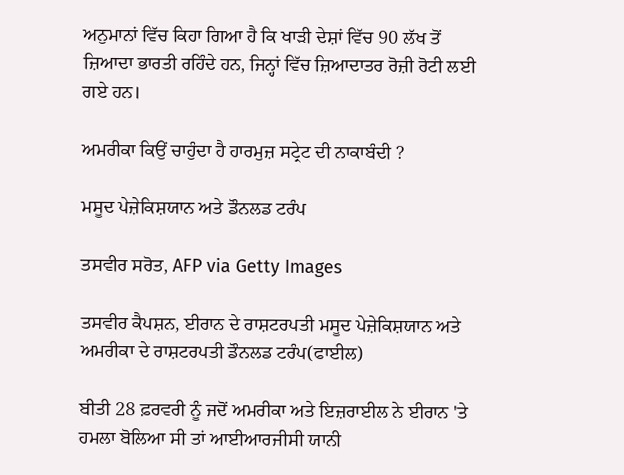ਅਨੁਮਾਨਾਂ ਵਿੱਚ ਕਿਹਾ ਗਿਆ ਹੈ ਕਿ ਖਾੜੀ ਦੇਸ਼ਾਂ ਵਿੱਚ 90 ਲੱਖ ਤੋਂ ਜ਼ਿਆਦਾ ਭਾਰਤੀ ਰਹਿੰਦੇ ਹਨ, ਜਿਨ੍ਹਾਂ ਵਿੱਚ ਜ਼ਿਆਦਾਤਰ ਰੋਜ਼ੀ ਰੋਟੀ ਲਈ ਗਏ ਹਨ।

ਅਮਰੀਕਾ ਕਿਉਂ ਚਾਹੁੰਦਾ ਹੈ ਹਾਰਮੁਜ਼ ਸਟ੍ਰੇਟ ਦੀ ਨਾਕਾਬੰਦੀ ?

ਮਸੂਦ ਪੇਜ਼ੇਕਿਸ਼ਯਾਨ ਅਤੇ ਡੌਨਲਡ ਟਰੰਪ

ਤਸਵੀਰ ਸਰੋਤ, AFP via Getty Images

ਤਸਵੀਰ ਕੈਪਸ਼ਨ, ਈਰਾਨ ਦੇ ਰਾਸ਼ਟਰਪਤੀ ਮਸੂਦ ਪੇਜ਼ੇਕਿਸ਼ਯਾਨ ਅਤੇ ਅਮਰੀਕਾ ਦੇ ਰਾਸ਼ਟਰਪਤੀ ਡੌਨਲਡ ਟਰੰਪ(ਫਾਈਲ)

ਬੀਤੀ 28 ਫ਼ਰਵਰੀ ਨੂੰ ਜਦੋਂ ਅਮਰੀਕਾ ਅਤੇ ਇਜ਼ਰਾਈਲ ਨੇ ਈਰਾਨ 'ਤੇ ਹਮਲਾ ਬੋਲਿਆ ਸੀ ਤਾਂ ਆਈਆਰਜੀਸੀ ਯਾਨੀ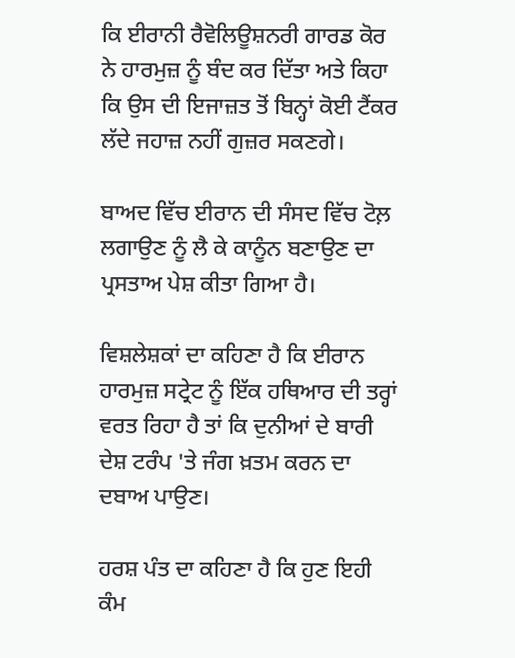ਕਿ ਈਰਾਨੀ ਰੈਵੋਲਿਊਸ਼ਨਰੀ ਗਾਰਡ ਕੋਰ ਨੇ ਹਾਰਮੁਜ਼ ਨੂੰ ਬੰਦ ਕਰ ਦਿੱਤਾ ਅਤੇ ਕਿਹਾ ਕਿ ਉਸ ਦੀ ਇਜਾਜ਼ਤ ਤੋਂ ਬਿਨ੍ਹਾਂ ਕੋਈ ਟੈਂਕਰ ਲੱਦੇ ਜਹਾਜ਼ ਨਹੀਂ ਗੁਜ਼ਰ ਸਕਣਗੇ।

ਬਾਅਦ ਵਿੱਚ ਈਰਾਨ ਦੀ ਸੰਸਦ ਵਿੱਚ ਟੋਲ਼ ਲਗਾਉਣ ਨੂੰ ਲੈ ਕੇ ਕਾਨੂੰਨ ਬਣਾਉਣ ਦਾ ਪ੍ਰਸਤਾਅ ਪੇਸ਼ ਕੀਤਾ ਗਿਆ ਹੈ।

ਵਿਸ਼ਲੇਸ਼ਕਾਂ ਦਾ ਕਹਿਣਾ ਹੈ ਕਿ ਈਰਾਨ ਹਾਰਮੁਜ਼ ਸਟ੍ਰੇਟ ਨੂੰ ਇੱਕ ਹਥਿਆਰ ਦੀ ਤਰ੍ਹਾਂ ਵਰਤ ਰਿਹਾ ਹੈ ਤਾਂ ਕਿ ਦੁਨੀਆਂ ਦੇ ਬਾਰੀ ਦੇਸ਼ ਟਰੰਪ 'ਤੇ ਜੰਗ ਖ਼ਤਮ ਕਰਨ ਦਾ ਦਬਾਅ ਪਾਉਣ।

ਹਰਸ਼ ਪੰਤ ਦਾ ਕਹਿਣਾ ਹੈ ਕਿ ਹੁਣ ਇਹੀ ਕੰਮ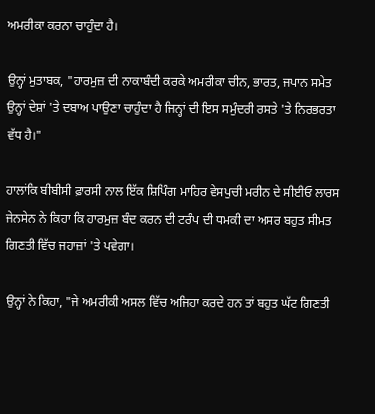ਅਮਰੀਕਾ ਕਰਨਾ ਚਾਹੁੰਦਾ ਹੈ।

ਉਨ੍ਹਾਂ ਮੁਤਾਬਕ, "ਹਾਰਮੁਜ਼ ਦੀ ਨਾਕਾਬੰਦੀ ਕਰਕੇ ਅਮਰੀਕਾ ਚੀਨ, ਭਾਰਤ, ਜਪਾਨ ਸਮੇਤ ਉਨ੍ਹਾਂ ਦੇਸ਼ਾਂ 'ਤੇ ਦਬਾਅ ਪਾਉਣਾ ਚਾਹੁੰਦਾ ਹੈ ਜਿਨ੍ਹਾਂ ਦੀ ਇਸ ਸਮੁੰਦਰੀ ਰਸਤੇ 'ਤੇ ਨਿਰਭਰਤਾ ਵੱਧ ਹੈ।"

ਹਾਲਾਂਕਿ ਬੀਬੀਸੀ ਫ਼ਾਰਸੀ ਨਾਲ ਇੱਕ ਸ਼ਿਪਿੰਗ ਮਾਹਿਰ ਵੇਸਪੁਚੀ ਮਰੀਨ ਦੇ ਸੀਈਓ ਲਾਰਸ ਜੇਨਸੇਨ ਨੇ ਕਿਹਾ ਕਿ ਹਾਰਮੁਜ਼ ਬੰਦ ਕਰਨ ਦੀ ਟਰੰਪ ਦੀ ਧਮਕੀ ਦਾ ਅਸਰ ਬਹੁਤ ਸੀਮਤ ਗਿਣਤੀ ਵਿੱਚ ਜਹਾਜ਼ਾਂ 'ਤੇ ਪਵੇਗਾ।

ਉਨ੍ਹਾਂ ਨੇ ਕਿਹਾ, "ਜੇ ਅਮਰੀਕੀ ਅਸਲ ਵਿੱਚ ਅਜਿਹਾ ਕਰਦੇ ਹਨ ਤਾਂ ਬਹੁਤ ਘੱਟ ਗਿਣਤੀ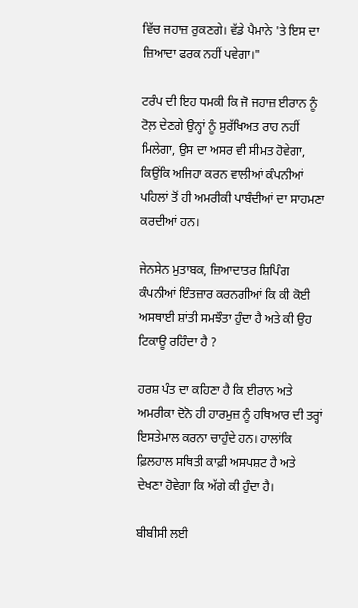ਵਿੱਚ ਜਹਾਜ਼ ਰੁਕਣਗੇ। ਵੱਡੇ ਪੈਮਾਨੇ 'ਤੇ ਇਸ ਦਾ ਜ਼ਿਆਦਾ ਫਰਕ ਨਹੀਂ ਪਵੇਗਾ।"

ਟਰੰਪ ਦੀ ਇਹ ਧਮਕੀ ਕਿ ਜੋ ਜਹਾਜ਼ ਈਰਾਨ ਨੂੰ ਟੋਲ਼ ਦੇਣਗੇ ਉਨ੍ਹਾਂ ਨੂੰ ਸੁਰੱਖਿਅਤ ਰਾਹ ਨਹੀਂ ਮਿਲੇਗਾ, ਉਸ ਦਾ ਅਸਰ ਵੀ ਸੀਮਤ ਹੋਵੇਗਾ, ਕਿਉਂਕਿ ਅਜਿਹਾ ਕਰਨ ਵਾਲੀਆਂ ਕੰਪਨੀਆਂ ਪਹਿਲਾਂ ਤੋਂ ਹੀ ਅਮਰੀਕੀ ਪਾਬੰਦੀਆਂ ਦਾ ਸਾਹਮਣਾ ਕਰਦੀਆਂ ਹਨ।

ਜੇਨਸੇਨ ਮੁਤਾਬਕ, ਜ਼ਿਆਦਾਤਰ ਸ਼ਿਪਿੰਗ ਕੰਪਨੀਆਂ ਇੰਤਜ਼ਾਰ ਕਰਨਗੀਆਂ ਕਿ ਕੀ ਕੋਈ ਅਸਥਾਈ ਸ਼ਾਂਤੀ ਸਮਝੌਤਾ ਹੁੰਦਾ ਹੈ ਅਤੇ ਕੀ ਉਹ ਟਿਕਾਊ ਰਹਿੰਦਾ ਹੈ ?

ਹਰਸ਼ ਪੰਤ ਦਾ ਕਹਿਣਾ ਹੈ ਕਿ ਈਰਾਨ ਅਤੇ ਅਮਰੀਕਾ ਦੋਨੋ ਹੀ ਹਾਰਮੁਜ਼ ਨੂੰ ਹਥਿਆਰ ਦੀ ਤਰ੍ਹਾਂ ਇਸਤੇਮਾਲ ਕਰਨਾ ਚਾਹੁੰਦੇ ਹਨ। ਹਾਲਾਂਕਿ ਫ਼ਿਲਹਾਲ ਸਥਿਤੀ ਕਾਫ਼ੀ ਅਸਪਸ਼ਟ ਹੈ ਅਤੇ ਦੇਖਣਾ ਹੋਵੇਗਾ ਕਿ ਅੱਗੇ ਕੀ ਹੁੰਦਾ ਹੈ।

ਬੀਬੀਸੀ ਲਈ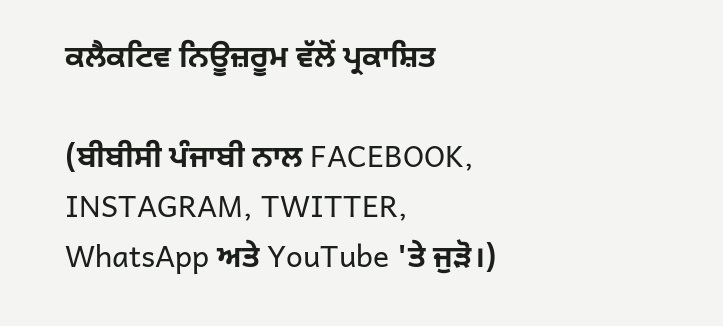ਕਲੈਕਟਿਵ ਨਿਊਜ਼ਰੂਮ ਵੱਲੋਂ ਪ੍ਰਕਾਸ਼ਿਤ

(ਬੀਬੀਸੀ ਪੰਜਾਬੀ ਨਾਲ FACEBOOK, INSTAGRAM, TWITTER, WhatsApp ਅਤੇ YouTube 'ਤੇ ਜੁੜੋ।)